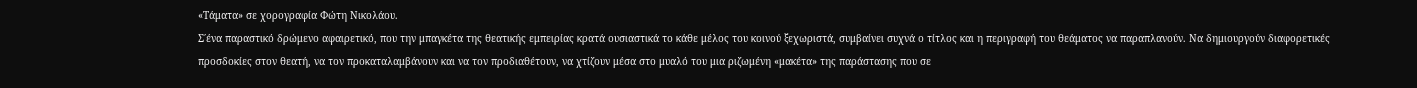«Τάματα» σε χορογραφία Φώτη Νικολάου.
Σ΄ένα παραστικό δρώμενο αφαιρετικό, που την μπαγκέτα της θεατικής εμπειρίας κρατά ουσιαστικά το κάθε μέλος του κοινού ξεχωριστά, συμβαίνει συχνά ο τίτλος και η περιγραφή του θεάματος να παραπλανούν. Να δημιουργούν διαφορετικές προσδοκίες στον θεατή, να τον προκαταλαμβάνουν και να τον προδιαθέτουν, να χτίζουν μέσα στο μυαλό του μια ριζωμένη «μακέτα» της παράστασης που σε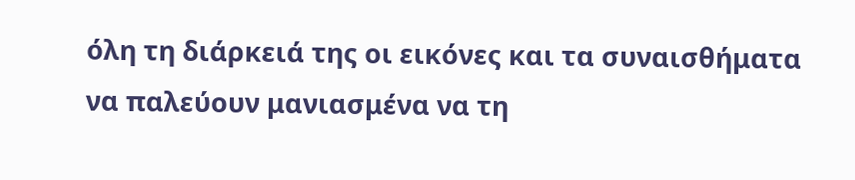όλη τη διάρκειά της οι εικόνες και τα συναισθήματα να παλεύουν μανιασμένα να τη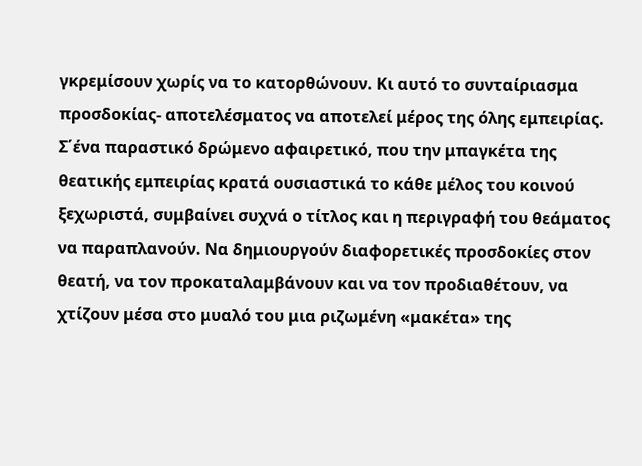γκρεμίσουν χωρίς να το κατορθώνουν. Κι αυτό το συνταίριασμα προσδοκίας- αποτελέσματος να αποτελεί μέρος της όλης εμπειρίας.
Σ΄ένα παραστικό δρώμενο αφαιρετικό, που την μπαγκέτα της θεατικής εμπειρίας κρατά ουσιαστικά το κάθε μέλος του κοινού ξεχωριστά, συμβαίνει συχνά ο τίτλος και η περιγραφή του θεάματος να παραπλανούν. Να δημιουργούν διαφορετικές προσδοκίες στον θεατή, να τον προκαταλαμβάνουν και να τον προδιαθέτουν, να χτίζουν μέσα στο μυαλό του μια ριζωμένη «μακέτα» της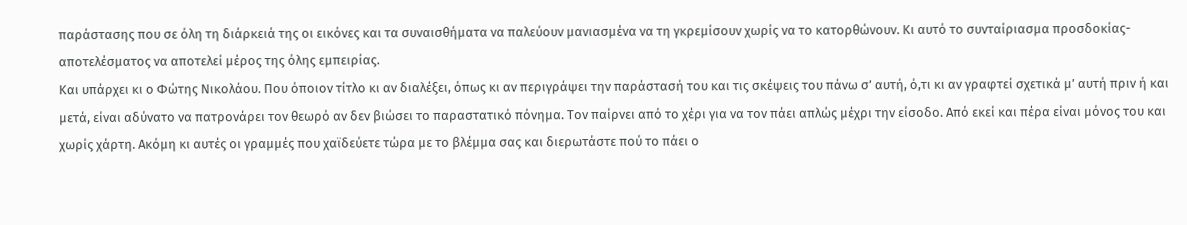παράστασης που σε όλη τη διάρκειά της οι εικόνες και τα συναισθήματα να παλεύουν μανιασμένα να τη γκρεμίσουν χωρίς να το κατορθώνουν. Κι αυτό το συνταίριασμα προσδοκίας- αποτελέσματος να αποτελεί μέρος της όλης εμπειρίας.
Και υπάρχει κι ο Φώτης Νικολάου. Που όποιον τίτλο κι αν διαλέξει, όπως κι αν περιγράψει την παράστασή του και τις σκέψεις του πάνω σ’ αυτή, ό,τι κι αν γραφτεί σχετικά μ’ αυτή πριν ή και μετά, είναι αδύνατο να πατρονάρει τον θεωρό αν δεν βιώσει το παραστατικό πόνημα. Τον παίρνει από το χέρι για να τον πάει απλώς μέχρι την είσοδο. Από εκεί και πέρα είναι μόνος του και χωρίς χάρτη. Ακόμη κι αυτές οι γραμμές που χαϊδεύετε τώρα με το βλέμμα σας και διερωτάστε πού το πάει ο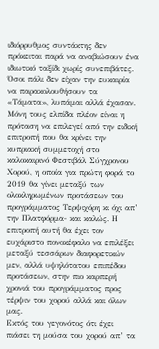ιδιόρρυθμος συντάκτης δεν πρόκειται παρά να αναβιώσουν ένα ιδιωτικό ταξίδι χωρίς συνεπιβάτες.
Όσοι πάλι δεν είχαν την ευκαιρία να παρακολουθήσουν τα «Τάματα», λυπάμαι αλλά έχασαν. Μόνη τους ελπίδα πλέον είναι η πρόταση να επιλεγεί από την ειδική επιτροπή που θα κρίνει την κυπριακή συμμετοχή στο καλοκαιρινό Φεστιβάλ Σύγχρονου Χορού, η οποία για πρώτη φορά το 2019 θα γίνει μεταξύ των ολοκληρωμένων προτάσεων του προγράμματος Τερψιχόρη κι όχι απ’ την Πλατφόρμα- και καλώς. Η επιτροπή αυτή θα έχει τον ευχάριστο πονοκέφαλο να επιλέξει μεταξύ τεσσάρων διαφορετικών μεν, αλλά υψηλότατου επιπέδου προτάσεων, στην πιο καρπερή χρονιά του προγράμματος προς τέρψιν του χορού αλλά και όλων μας.
Εκτός του γεγονότος ότι έχει πιάσει τη μούσα του χορού απ’ τα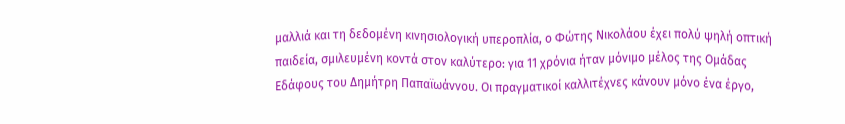μαλλιά και τη δεδομένη κινησιολογική υπεροπλία, ο Φώτης Νικολάου έχει πολύ ψηλή οπτική παιδεία, σμιλευμένη κοντά στον καλύτερο: για 11 χρόνια ήταν μόνιμο μέλος της Ομάδας Εδάφους του Δημήτρη Παπαϊωάννου. Οι πραγματικοί καλλιτέχνες κάνουν μόνο ένα έργο,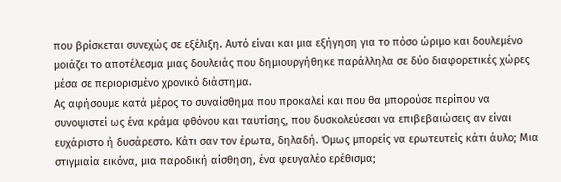που βρίσκεται συνεχώς σε εξέλιξη. Αυτό είναι και μια εξήγηση για το πόσο ώριμο και δουλεμένο μοιάζει το αποτέλεσμα μιας δουλειάς που δημιουργήθηκε παράλληλα σε δύο διαφορετικές χώρες μέσα σε περιορισμένο χρονικό διάστημα.
Ας αφήσουμε κατά μέρος το συναίσθημα που προκαλεί και που θα μπορούσε περίπου να συνοψιστεί ως ένα κράμα φθόνου και ταυτίσης, που δυσκολεύεσαι να επιβεβαιώσεις αν είναι ευχάριστο ή δυσάρεστο. Κάτι σαν τον έρωτα, δηλαδή. Όμως μπορείς να ερωτευτείς κάτι άυλο; Μια στιγμιαία εικόνα, μια παροδική αίσθηση, ένα φευγαλέο ερέθισμα;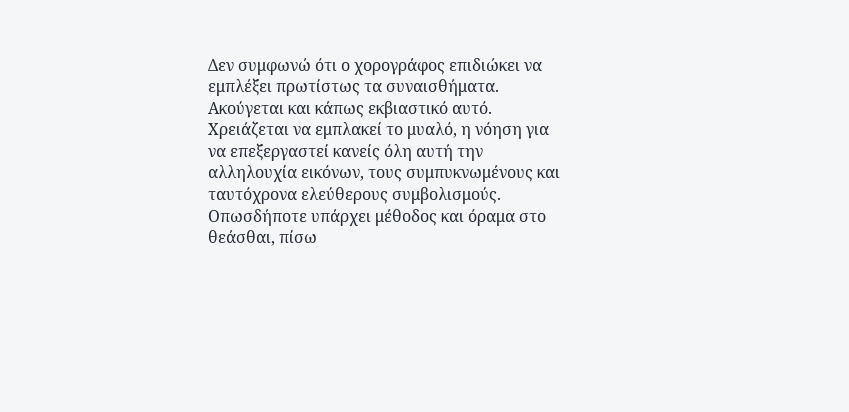Δεν συμφωνώ ότι ο χορογράφος επιδιώκει να εμπλέξει πρωτίστως τα συναισθήματα. Ακούγεται και κάπως εκβιαστικό αυτό. Χρειάζεται να εμπλακεί το μυαλό, η νόηση για να επεξεργαστεί κανείς όλη αυτή την αλληλουχία εικόνων, τους συμπυκνωμένους και ταυτόχρονα ελεύθερους συμβολισμούς. Οπωσδήποτε υπάρχει μέθοδος και όραμα στο θεάσθαι, πίσω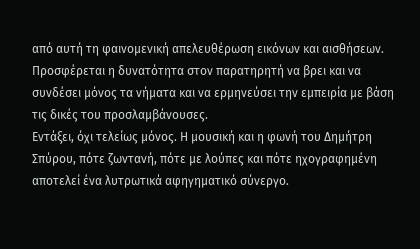από αυτή τη φαινομενική απελευθέρωση εικόνων και αισθήσεων. Προσφέρεται η δυνατότητα στον παρατηρητή να βρει και να συνδέσει μόνος τα νήματα και να ερμηνεύσει την εμπειρία με βάση τις δικές του προσλαμβάνουσες.
Εντάξει, όχι τελείως μόνος. Η μουσική και η φωνή του Δημήτρη Σπύρου, πότε ζωντανή, πότε με λούπες και πότε ηχογραφημένη αποτελεί ένα λυτρωτικά αφηγηματικό σύνεργο.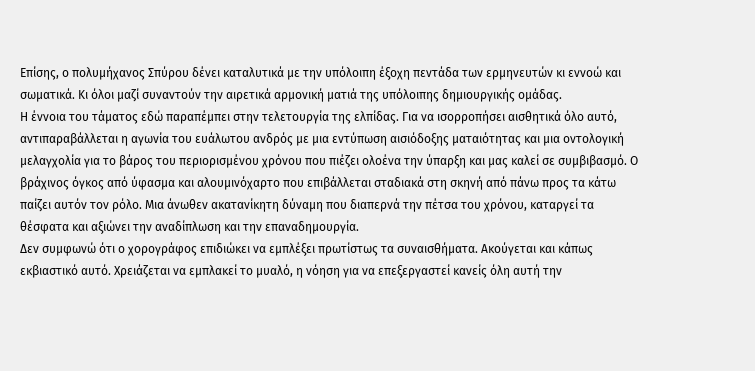Επίσης, ο πολυμήχανος Σπύρου δένει καταλυτικά με την υπόλοιπη έξοχη πεντάδα των ερμηνευτών κι εννοώ και σωματικά. Κι όλοι μαζί συναντούν την αιρετικά αρμονική ματιά της υπόλοιπης δημιουργικής ομάδας.
Η έννοια του τάματος εδώ παραπέμπει στην τελετουργία της ελπίδας. Για να ισορροπήσει αισθητικά όλο αυτό, αντιπαραβάλλεται η αγωνία του ευάλωτου ανδρός με μια εντύπωση αισιόδοξης ματαιότητας και μια οντολογική μελαγχολία για το βάρος του περιορισμένου χρόνου που πιέζει ολοένα την ύπαρξη και μας καλεί σε συμβιβασμό. Ο βράχινος όγκος από ύφασμα και αλουμινόχαρτο που επιβάλλεται σταδιακά στη σκηνή από πάνω προς τα κάτω παίζει αυτόν τον ρόλο. Μια άνωθεν ακατανίκητη δύναμη που διαπερνά την πέτσα του χρόνου, καταργεί τα θέσφατα και αξιώνει την αναδίπλωση και την επαναδημουργία.
Δεν συμφωνώ ότι ο χορογράφος επιδιώκει να εμπλέξει πρωτίστως τα συναισθήματα. Ακούγεται και κάπως εκβιαστικό αυτό. Χρειάζεται να εμπλακεί το μυαλό, η νόηση για να επεξεργαστεί κανείς όλη αυτή την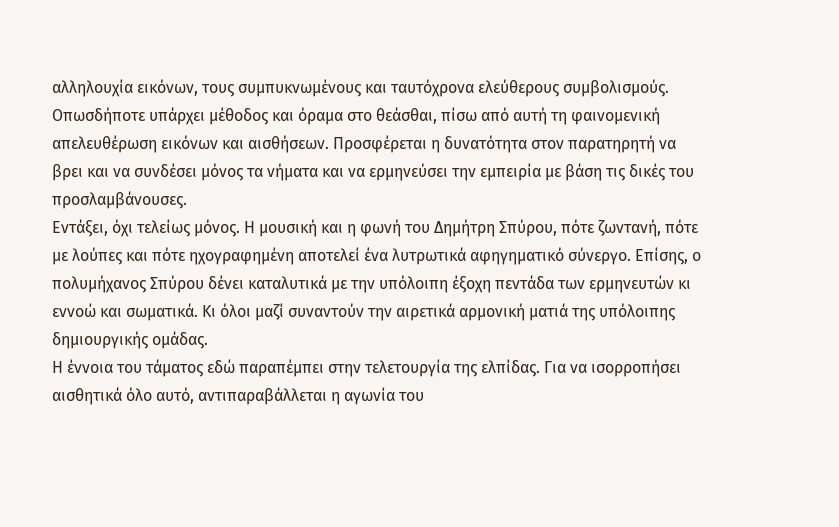αλληλουχία εικόνων, τους συμπυκνωμένους και ταυτόχρονα ελεύθερους συμβολισμούς. Οπωσδήποτε υπάρχει μέθοδος και όραμα στο θεάσθαι, πίσω από αυτή τη φαινομενική απελευθέρωση εικόνων και αισθήσεων. Προσφέρεται η δυνατότητα στον παρατηρητή να βρει και να συνδέσει μόνος τα νήματα και να ερμηνεύσει την εμπειρία με βάση τις δικές του προσλαμβάνουσες.
Εντάξει, όχι τελείως μόνος. Η μουσική και η φωνή του Δημήτρη Σπύρου, πότε ζωντανή, πότε με λούπες και πότε ηχογραφημένη αποτελεί ένα λυτρωτικά αφηγηματικό σύνεργο. Επίσης, ο πολυμήχανος Σπύρου δένει καταλυτικά με την υπόλοιπη έξοχη πεντάδα των ερμηνευτών κι εννοώ και σωματικά. Κι όλοι μαζί συναντούν την αιρετικά αρμονική ματιά της υπόλοιπης δημιουργικής ομάδας.
Η έννοια του τάματος εδώ παραπέμπει στην τελετουργία της ελπίδας. Για να ισορροπήσει αισθητικά όλο αυτό, αντιπαραβάλλεται η αγωνία του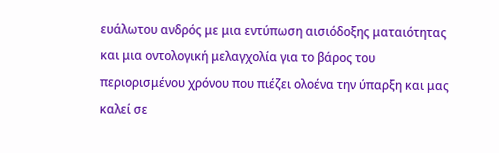ευάλωτου ανδρός με μια εντύπωση αισιόδοξης ματαιότητας και μια οντολογική μελαγχολία για το βάρος του περιορισμένου χρόνου που πιέζει ολοένα την ύπαρξη και μας καλεί σε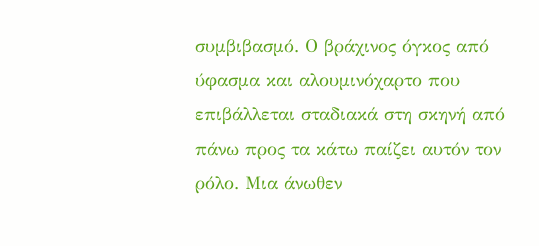συμβιβασμό. Ο βράχινος όγκος από ύφασμα και αλουμινόχαρτο που επιβάλλεται σταδιακά στη σκηνή από πάνω προς τα κάτω παίζει αυτόν τον ρόλο. Μια άνωθεν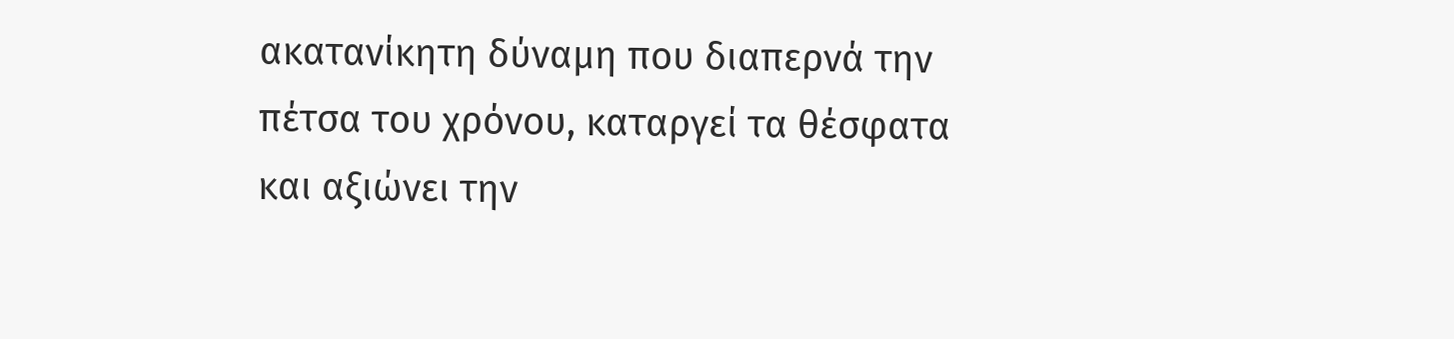ακατανίκητη δύναμη που διαπερνά την πέτσα του χρόνου, καταργεί τα θέσφατα και αξιώνει την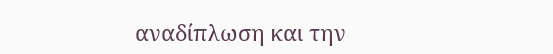αναδίπλωση και την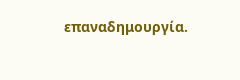επαναδημουργία.